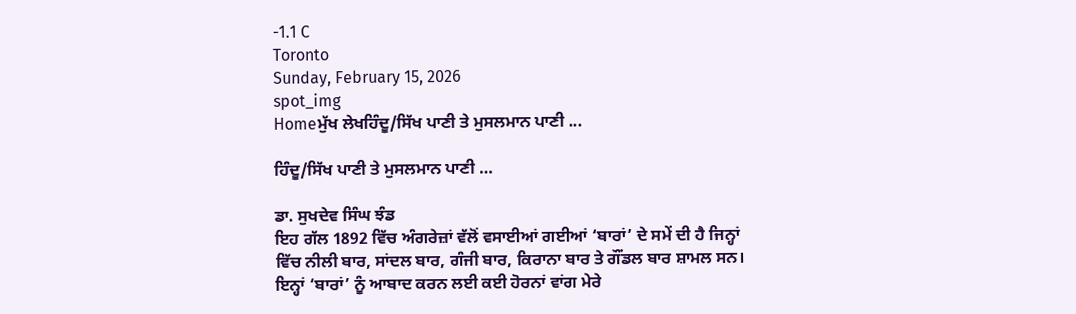-1.1 C
Toronto
Sunday, February 15, 2026
spot_img
Homeਮੁੱਖ ਲੇਖਹਿੰਦੂ/ਸਿੱਖ ਪਾਣੀ ਤੇ ਮੁਸਲਮਾਨ ਪਾਣੀ ...

ਹਿੰਦੂ/ਸਿੱਖ ਪਾਣੀ ਤੇ ਮੁਸਲਮਾਨ ਪਾਣੀ …

ਡਾ. ਸੁਖਦੇਵ ਸਿੰਘ ਝੰਡ
ਇਹ ਗੱਲ 1892 ਵਿੱਚ ਅੰਗਰੇਜ਼ਾਂ ਵੱਲੋਂ ਵਸਾਈਆਂ ਗਈਆਂ ‘ਬਾਰਾਂ’ ਦੇ ਸਮੇਂ ਦੀ ਹੈ ਜਿਨ੍ਹਾਂ ਵਿੱਚ ਨੀਲੀ ਬਾਰ, ਸਾਂਦਲ ਬਾਰ, ਗੰਜੀ ਬਾਰ, ਕਿਰਾਨਾ ਬਾਰ ਤੇ ਗੌਂਡਲ ਬਾਰ ਸ਼ਾਮਲ ਸਨ। ਇਨ੍ਹਾਂ ‘ਬਾਰਾਂ’ ਨੂੰ ਆਬਾਦ ਕਰਨ ਲਈ ਕਈ ਹੋਰਨਾਂ ਵਾਂਗ ਮੇਰੇ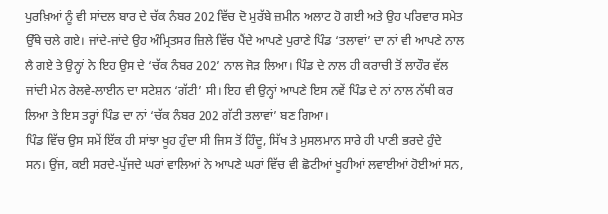ਪੁਰਖ਼ਿਆਂ ਨੂੰ ਵੀ ਸਾਂਦਲ ਬਾਰ ਦੇ ਚੱਕ ਨੰਬਰ 202 ਵਿੱਚ ਦੋ ਮੁਰੱਬੇ ਜ਼ਮੀਨ ਅਲਾਟ ਹੋ ਗਈ ਅਤੇ ਉਹ ਪਰਿਵਾਰ ਸਮੇਤ ਉੱਥੇ ਚਲੇ ਗਏ। ਜਾਂਦੇ-ਜਾਂਦੇ ਉਹ ਅੰਮ੍ਰਿਤਸਰ ਜ਼ਿਲੇ ਵਿੱਚ ਪੈਂਦੇ ਆਪਣੇ ਪੁਰਾਣੇ ਪਿੰਡ ‘ਤਲਾਵਾਂ’ ਦਾ ਨਾਂ ਵੀ ਆਪਣੇ ਨਾਲ ਲੈ ਗਏ ਤੇ ਉਨ੍ਹਾਂ ਨੇ ਇਹ ਉਸ ਦੇ ‘ਚੱਕ ਨੰਬਰ 202’ ਨਾਲ ਜੋੜ ਲਿਆ। ਪਿੰਡ ਦੇ ਨਾਲ ਹੀ ਕਰਾਚੀ ਤੋਂ ਲਾਹੌਰ ਵੱਲ ਜਾਂਦੀ ਮੇਨ ਰੇਲਵੇ-ਲਾਈਨ ਦਾ ਸਟੇਸ਼ਨ ‘ਗੱਟੀ’ ਸੀ। ਇਹ ਵੀ ਉਨ੍ਹਾਂ ਆਪਣੇ ਇਸ ਨਵੇਂ ਪਿੰਡ ਦੇ ਨਾਂ ਨਾਲ ਨੱਥੀ ਕਰ ਲਿਆ ਤੇ ਇਸ ਤਰ੍ਹਾਂ ਪਿੰਡ ਦਾ ਨਾਂ ‘ਚੱਕ ਨੰਬਰ 202 ਗੱਟੀ ਤਲਾਵਾਂ’ ਬਣ ਗਿਆ।
ਪਿੰਡ ਵਿੱਚ ਉਸ ਸਮੇਂ ਇੱਕ ਹੀ ਸਾਂਝਾ ਖੂਹ ਹੁੰਦਾ ਸੀ ਜਿਸ ਤੋਂ ਹਿੰਦੂ, ਸਿੱਖ ਤੇ ਮੁਸਲਮਾਨ ਸਾਰੇ ਹੀ ਪਾਣੀ ਭਰਦੇ ਹੁੰਦੇ ਸਨ। ਉਂਜ, ਕਈ ਸਰਦੇ-ਪੁੱਜਦੇ ਘਰਾਂ ਵਾਲਿਆਂ ਨੇ ਆਪਣੇ ਘਰਾਂ ਵਿੱਚ ਵੀ ਛੋਟੀਆਂ ਖੂਹੀਆਂ ਲਵਾਈਆਂ ਹੋਈਆਂ ਸਨ,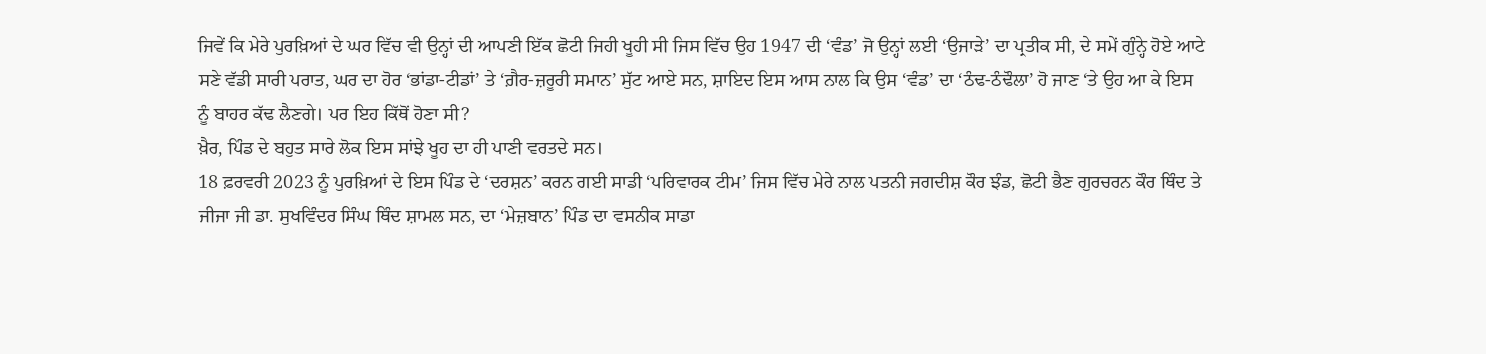ਜਿਵੇਂ ਕਿ ਮੇਰੇ ਪੁਰਖ਼ਿਆਂ ਦੇ ਘਰ ਵਿੱਚ ਵੀ ਉਨ੍ਹਾਂ ਦੀ ਆਪਣੀ ਇੱਕ ਛੋਟੀ ਜਿਹੀ ਖੂਹੀ ਸੀ ਜਿਸ ਵਿੱਚ ਉਹ 1947 ਦੀ ‘ਵੰਡ’ ਜੋ ਉਨ੍ਹਾਂ ਲਈ ‘ਉਜਾੜੇ’ ਦਾ ਪ੍ਰਤੀਕ ਸੀ, ਦੇ ਸਮੇਂ ਗੁੰਨ੍ਹੇ ਹੋਏ ਆਟੇ ਸਣੇ ਵੱਡੀ ਸਾਰੀ ਪਰਾਤ, ਘਰ ਦਾ ਹੋਰ ‘ਭਾਂਡਾ-ਟੀਡਾਂ’ ਤੇ ‘ਗ਼ੈਰ-ਜ਼ਰੂਰੀ ਸਮਾਨ’ ਸੁੱਟ ਆਏ ਸਨ, ਸ਼ਾਇਦ ਇਸ ਆਸ ਨਾਲ ਕਿ ਉਸ ‘ਵੰਡ’ ਦਾ ‘ਠੰਢ-ਠੰਢੌਲਾ’ ਹੋ ਜਾਣ ‘ਤੇ ਉਹ ਆ ਕੇ ਇਸ ਨੂੰ ਬਾਹਰ ਕੱਢ ਲੈਣਗੇ। ਪਰ ਇਹ ਕਿੱਥੋਂ ਹੋਣਾ ਸੀ?
ਖ਼ੈਰ, ਪਿੰਡ ਦੇ ਬਹੁਤ ਸਾਰੇ ਲੋਕ ਇਸ ਸਾਂਝੇ ਖੂਹ ਦਾ ਹੀ ਪਾਣੀ ਵਰਤਦੇ ਸਨ।
18 ਫ਼ਰਵਰੀ 2023 ਨੂੰ ਪੁਰਖ਼ਿਆਂ ਦੇ ਇਸ ਪਿੰਡ ਦੇ ‘ਦਰਸ਼ਨ’ ਕਰਨ ਗਈ ਸਾਡੀ ‘ਪਰਿਵਾਰਕ ਟੀਮ’ ਜਿਸ ਵਿੱਚ ਮੇਰੇ ਨਾਲ ਪਤਨੀ ਜਗਦੀਸ਼ ਕੌਰ ਝੰਡ, ਛੋਟੀ ਭੈਣ ਗੁਰਚਰਨ ਕੌਰ ਥਿੰਦ ਤੇ ਜੀਜਾ ਜੀ ਡਾ. ਸੁਖਵਿੰਦਰ ਸਿੰਘ ਥਿੰਦ ਸ਼ਾਮਲ ਸਨ, ਦਾ ‘ਮੇਜ਼ਬਾਨ’ ਪਿੰਡ ਦਾ ਵਸਨੀਕ ਸਾਡਾ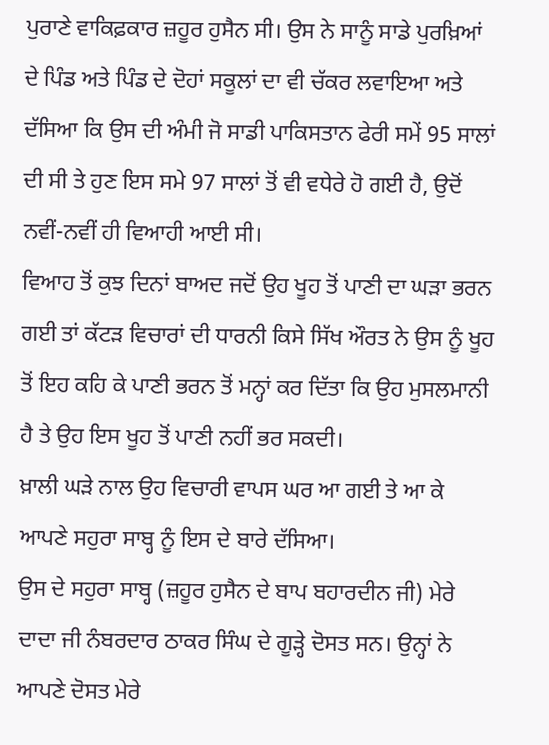ਪੁਰਾਣੇ ਵਾਕਿਫ਼ਕਾਰ ਜ਼ਹੂਰ ਹੁਸੈਨ ਸੀ। ਉਸ ਨੇ ਸਾਨੂੰ ਸਾਡੇ ਪੁਰਖ਼ਿਆਂ ਦੇ ਪਿੰਡ ਅਤੇ ਪਿੰਡ ਦੇ ਦੋਹਾਂ ਸਕੂਲਾਂ ਦਾ ਵੀ ਚੱਕਰ ਲਵਾਇਆ ਅਤੇ ਦੱਸਿਆ ਕਿ ਉਸ ਦੀ ਅੰਮੀ ਜੋ ਸਾਡੀ ਪਾਕਿਸਤਾਨ ਫੇਰੀ ਸਮੇਂ 95 ਸਾਲਾਂ ਦੀ ਸੀ ਤੇ ਹੁਣ ਇਸ ਸਮੇ 97 ਸਾਲਾਂ ਤੋਂ ਵੀ ਵਧੇਰੇ ਹੋ ਗਈ ਹੈ, ਉਦੋਂ ਨਵੀਂ-ਨਵੀਂ ਹੀ ਵਿਆਹੀ ਆਈ ਸੀ।
ਵਿਆਹ ਤੋਂ ਕੁਝ ਦਿਨਾਂ ਬਾਅਦ ਜਦੋਂ ਉਹ ਖੂਹ ਤੋਂ ਪਾਣੀ ਦਾ ਘੜਾ ਭਰਨ ਗਈ ਤਾਂ ਕੱਟੜ ਵਿਚਾਰਾਂ ਦੀ ਧਾਰਨੀ ਕਿਸੇ ਸਿੱਖ ਔਰਤ ਨੇ ਉਸ ਨੂੰ ਖੂਹ ਤੋਂ ਇਹ ਕਹਿ ਕੇ ਪਾਣੀ ਭਰਨ ਤੋਂ ਮਨ੍ਹਾਂ ਕਰ ਦਿੱਤਾ ਕਿ ਉਹ ਮੁਸਲਮਾਨੀ ਹੈ ਤੇ ਉਹ ਇਸ ਖੂਹ ਤੋਂ ਪਾਣੀ ਨਹੀਂ ਭਰ ਸਕਦੀ।
ਖ਼ਾਲੀ ਘੜੇ ਨਾਲ ਉਹ ਵਿਚਾਰੀ ਵਾਪਸ ਘਰ ਆ ਗਈ ਤੇ ਆ ਕੇ ਆਪਣੇ ਸਹੁਰਾ ਸਾਬ੍ਹ ਨੂੰ ਇਸ ਦੇ ਬਾਰੇ ਦੱਸਿਆ।
ਉਸ ਦੇ ਸਹੁਰਾ ਸਾਬ੍ਹ (ਜ਼ਹੂਰ ਹੁਸੈਨ ਦੇ ਬਾਪ ਬਹਾਰਦੀਨ ਜੀ) ਮੇਰੇ ਦਾਦਾ ਜੀ ਨੰਬਰਦਾਰ ਠਾਕਰ ਸਿੰਘ ਦੇ ਗੂੜ੍ਹੇ ਦੋਸਤ ਸਨ। ਉਨ੍ਹਾਂ ਨੇ ਆਪਣੇ ਦੋਸਤ ਮੇਰੇ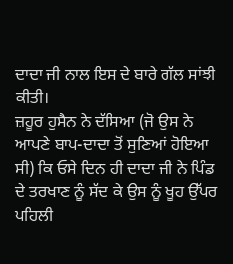ਦਾਦਾ ਜੀ ਨਾਲ ਇਸ ਦੇ ਬਾਰੇ ਗੱਲ ਸਾਂਝੀ ਕੀਤੀ।
ਜ਼ਹੂਰ ਹੁਸੈਨ ਨੇ ਦੱਸਿਆ (ਜੋ ਉਸ ਨੇ ਆਪਣੇ ਬਾਪ-ਦਾਦਾ ਤੋਂ ਸੁਣਿਆਂ ਹੋਇਆ ਸੀ) ਕਿ ਓਸੇ ਦਿਨ ਹੀ ਦਾਦਾ ਜੀ ਨੇ ਪਿੰਡ ਦੇ ਤਰਖਾਣ ਨੂੰ ਸੱਦ ਕੇ ਉਸ ਨੂੰ ਖੂਹ ਉੱਪਰ ਪਹਿਲੀ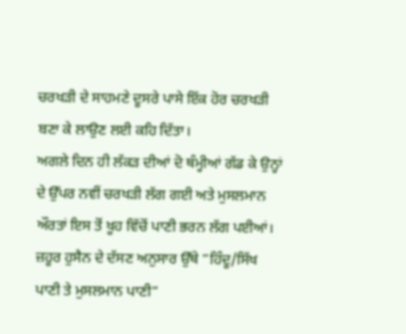ਚਰਖੜੀ ਦੇ ਸਾਹਮਣੇ ਦੂਸਰੇ ਪਾਸੇ ਇੱਕ ਹੋਰ ਚਰਖੜੀ ਬਣਾ ਕੇ ਲਾਉਣ ਲਈ ਕਹਿ ਦਿੱਤਾ।
ਅਗਲੇ ਦਿਨ ਹੀ ਲੱਕੜ ਦੀਆਂ ਦੋ ਥੰਮ੍ਹੀਆਂ ਗੱਡ ਕੇ ਉਨ੍ਹਾਂ ਦੇ ਉੱਪਰ ਨਵੀਂ ਚਰਖੜੀ ਲੱਗ ਗਈ ਅਤੇ ਮੁਸਲਮਾਨ ਔਰਤਾਂ ਇਸ ਤੋਂ ਖੂਹ ਵਿੱਚੋਂ ਪਾਣੀ ਭਰਨ ਲੱਗ ਪਈਆਂ। ਜ਼ਹੂਰ ਹੁਸੈਨ ਦੇ ਦੱਸਣ ਅਨੁਸਾਰ ਉੱਥੇ ”ਹਿੰਦੂ/ਸਿੱਖ ਪਾਣੀ ਤੇ ਮੁਸਲਮਾਨ ਪਾਣੀ”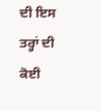ਦੀ ਇਸ ਤਰ੍ਹਾਂ ਦੀ ਕੋਈ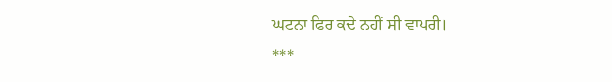ਘਟਨਾ ਫਿਰ ਕਦੇ ਨਹੀਂ ਸੀ ਵਾਪਰੀ।
***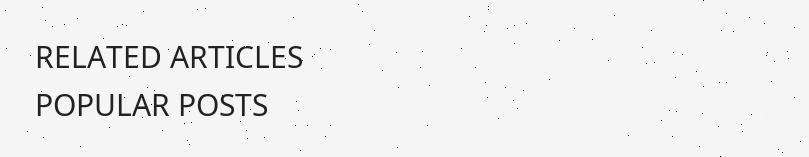RELATED ARTICLES
POPULAR POSTS